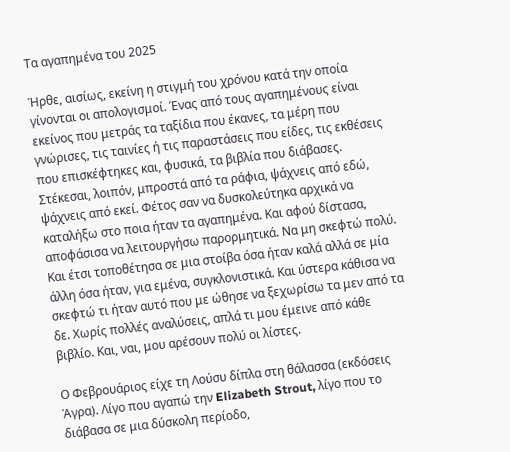Τα αγαπημένα του 2025

Ήρθε, αισίως, εκείνη η στιγμή του χρόνου κατά την οποία γίνονται οι απολογισμοί. Ένας από τους αγαπημένους είναι εκείνος που μετράς τα ταξίδια που έκανες, τα μέρη που γνώρισες, τις ταινίες ή τις παραστάσεις που είδες, τις εκθέσεις που επισκέφτηκες και, φυσικά, τα βιβλία που διάβασες. Στέκεσαι, λοιπόν, μπροστά από τα ράφια, ψάχνεις από εδώ, ψάχνεις από εκεί. Φέτος σαν να δυσκολεύτηκα αρχικά να καταλήξω στο ποια ήταν τα αγαπημένα. Και αφού δίστασα, αποφάσισα να λειτουργήσω παρορμητικά. Να μη σκεφτώ πολύ. Και έτσι τοποθέτησα σε μια στοίβα όσα ήταν καλά αλλά σε μία άλλη όσα ήταν, για εμένα, συγκλονιστικά. Και ύστερα κάθισα να σκεφτώ τι ήταν αυτό που με ώθησε να ξεχωρίσω τα μεν από τα δε. Χωρίς πολλές αναλύσεις, απλά τι μου έμεινε από κάθε βιβλίο. Και, ναι, μου αρέσουν πολύ οι λίστες.

Ο Φεβρουάριος είχε τη Λούσυ δίπλα στη θάλασσα (εκδόσεις Άγρα). Λίγο που αγαπώ την Elizabeth Strout, λίγο που το διάβασα σε μια δύσκολη περίοδο,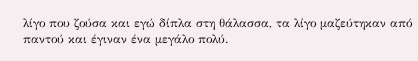λίγο που ζούσα και εγώ δίπλα στη θάλασσα, τα λίγο μαζεύτηκαν από παντού και έγιναν ένα μεγάλο πολύ.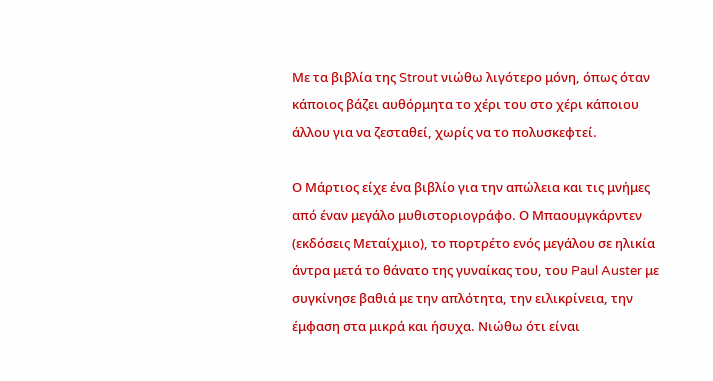Με τα βιβλία της Strout νιώθω λιγότερο μόνη, όπως όταν κάποιος βάζει αυθόρμητα το χέρι του στο χέρι κάποιου άλλου για να ζεσταθεί, χωρίς να το πολυσκεφτεί.

Ο Μάρτιος είχε ένα βιβλίο για την απώλεια και τις μνήμες από έναν μεγάλο μυθιστοριογράφο. Ο Μπαουμγκάρντεν (εκδόσεις Μεταίχμιο), το πορτρέτο ενός μεγάλου σε ηλικία άντρα μετά το θάνατο της γυναίκας του, του Paul Auster με συγκίνησε βαθιά με την απλότητα, την ειλικρίνεια, την έμφαση στα μικρά και ήσυχα. Νιώθω ότι είναι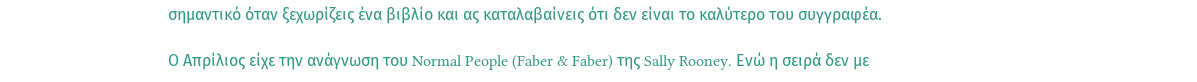σημαντικό όταν ξεχωρίζεις ένα βιβλίο και ας καταλαβαίνεις ότι δεν είναι το καλύτερο του συγγραφέα.

Ο Απρίλιος είχε την ανάγνωση του Normal People (Faber & Faber) της Sally Rooney. Ενώ η σειρά δεν με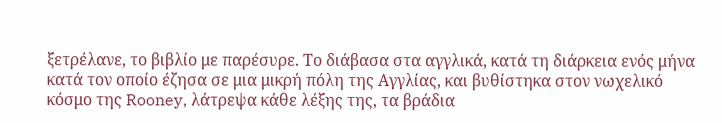ξετρέλανε, το βιβλίο με παρέσυρε. Το διάβασα στα αγγλικά, κατά τη διάρκεια ενός μήνα κατά τον οποίο έζησα σε μια μικρή πόλη της Αγγλίας, και βυθίστηκα στον νωχελικό κόσμο της Rooney, λάτρεψα κάθε λέξης της, τα βράδια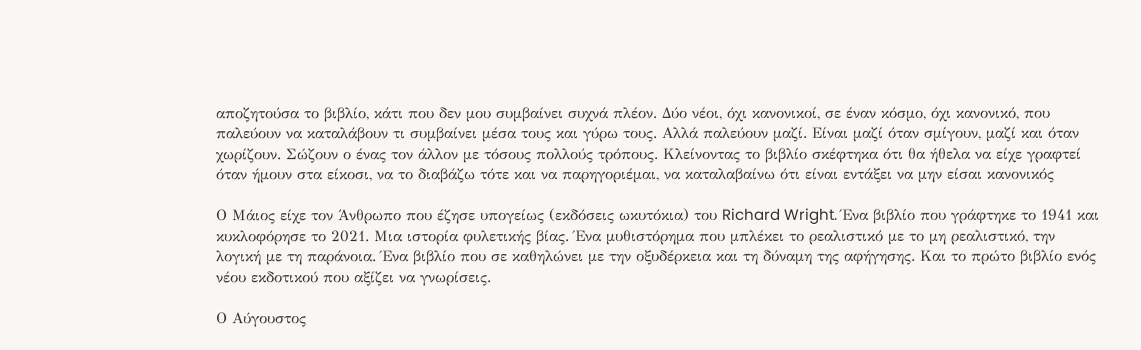αποζητούσα το βιβλίο, κάτι που δεν μου συμβαίνει συχνά πλέον. Δύο νέοι, όχι κανονικοί, σε έναν κόσμο, όχι κανονικό, που παλεύουν να καταλάβουν τι συμβαίνει μέσα τους και γύρω τους. Αλλά παλεύουν μαζί. Είναι μαζί όταν σμίγουν, μαζί και όταν χωρίζουν. Σώζουν ο ένας τον άλλον με τόσους πολλούς τρόπους. Κλείνοντας το βιβλίο σκέφτηκα ότι θα ήθελα να είχε γραφτεί όταν ήμουν στα είκοσι, να το διαβάζω τότε και να παρηγοριέμαι, να καταλαβαίνω ότι είναι εντάξει να μην είσαι κανονικός

Ο Μάιος είχε τον Άνθρωπο που έζησε υπογείως (εκδόσεις ωκυτόκια) του Richard Wright. Ένα βιβλίο που γράφτηκε το 1941 και κυκλοφόρησε το 2021. Μια ιστορία φυλετικής βίας. Ένα μυθιστόρημα που μπλέκει το ρεαλιστικό με το μη ρεαλιστικό, την λογική με τη παράνοια. Ένα βιβλίο που σε καθηλώνει με την οξυδέρκεια και τη δύναμη της αφήγησης. Και το πρώτο βιβλίο ενός νέου εκδοτικού που αξίζει να γνωρίσεις.

Ο Αύγουστος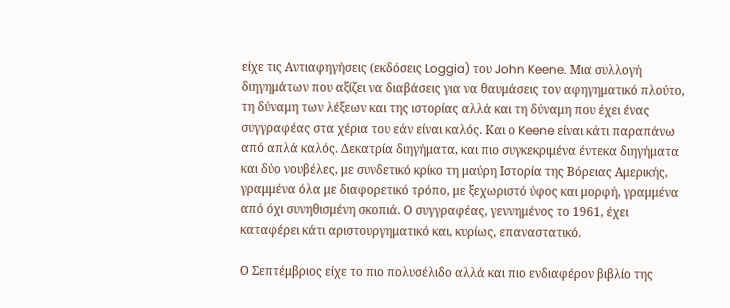είχε τις Αντιαφηγήσεις (εκδόσεις Loggia) του John Keene. Μια συλλογή διηγημάτων που αξίζει να διαβάσεις για να θαυμάσεις τον αφηγηματικό πλούτο, τη δύναμη των λέξεων και της ιστορίας αλλά και τη δύναμη που έχει ένας συγγραφέας στα χέρια του εάν είναι καλός. Και ο Keene είναι κάτι παραπάνω από απλά καλός. Δεκατρία διηγήματα, και πιο συγκεκριμένα έντεκα διηγήματα και δύο νουβέλες, με συνδετικό κρίκο τη μαύρη Ιστορία της Βόρειας Αμερικής, γραμμένα όλα με διαφορετικό τρόπο, με ξεχωριστό ύφος και μορφή, γραμμένα από όχι συνηθισμένη σκοπιά. Ο συγγραφέας, γεννημένος το 1961, έχει καταφέρει κάτι αριστουργηματικό και, κυρίως, επαναστατικό.

Ο Σεπτέμβριος είχε το πιο πολυσέλιδο αλλά και πιο ενδιαφέρον βιβλίο της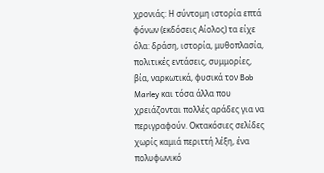χρονιάς: Η σύντομη ιστορία επτά φόνων (εκδόσεις Αίολος) τα είχε όλα: δράση, ιστορία, μυθοπλασία, πολιτικές εντάσεις, συμμορίες, βία, ναρκωτικά, φυσικά τον Bob Marley και τόσα άλλα που χρειάζονται πολλές αράδες για να περιγραφούν. Οκτακόσιες σελίδες χωρίς καμιά περιττή λέξη, ένα πολυφωνικό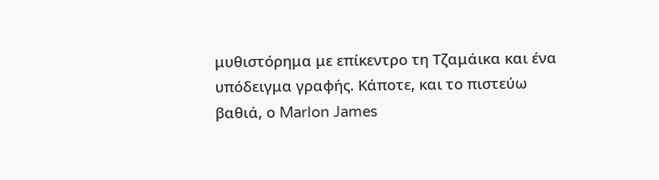μυθιστόρημα με επίκεντρο τη Τζαμάικα και ένα υπόδειγμα γραφής. Κάποτε, και το πιστεύω βαθιά, ο Marlon James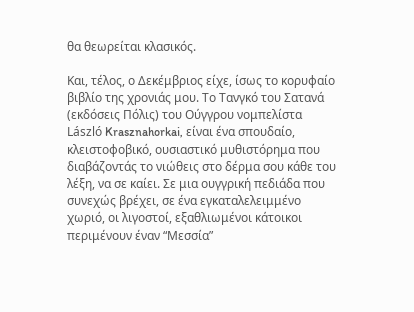θα θεωρείται κλασικός.

Και, τέλος, ο Δεκέμβριος είχε, ίσως το κορυφαίο βιβλίο της χρονιάς μου. Το Τανγκό του Σατανά (εκδόσεις Πόλις) του Ούγγρου νομπελίστα László Krasznahorkai, είναι ένα σπουδαίο, κλειστοφοβικό, ουσιαστικό μυθιστόρημα που διαβάζοντάς το νιώθεις στο δέρμα σου κάθε του λέξη, να σε καίει. Σε μια ουγγρική πεδιάδα που συνεχώς βρέχει, σε ένα εγκαταλελειμμένο χωριό, οι λιγοστοί, εξαθλιωμένοι κάτοικοι περιμένουν έναν “Μεσσία”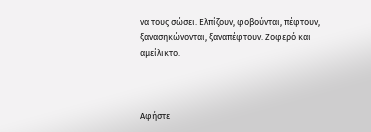να τους σώσει. Ελπίζουν, φοβούνται, πέφτουν, ξανασηκώνονται, ξαναπέφτουν. Ζοφερό και αμείλικτο.



Αφήστε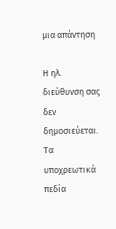μια απάντηση

Η ηλ. διεύθυνση σας δεν δημοσιεύεται. Τα υποχρεωτικά πεδία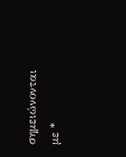σημειώνονται με *